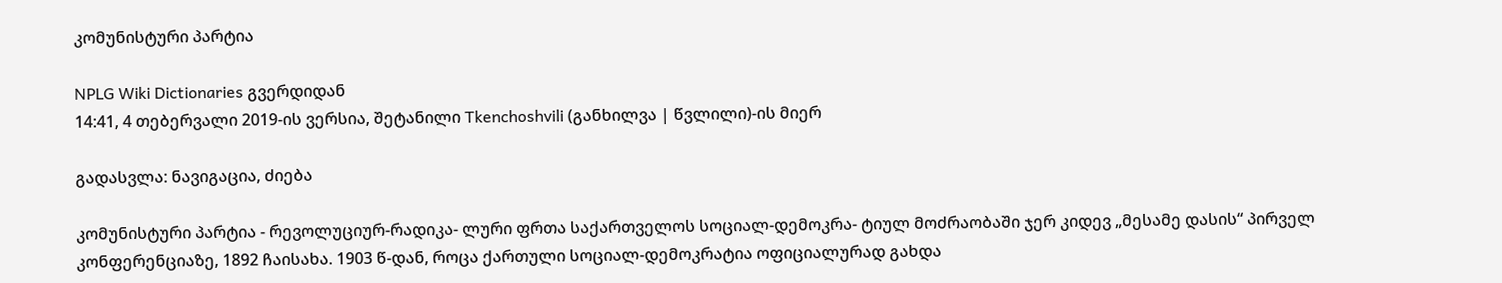კომუნისტური პარტია

NPLG Wiki Dictionaries გვერდიდან
14:41, 4 თებერვალი 2019-ის ვერსია, შეტანილი Tkenchoshvili (განხილვა | წვლილი)-ის მიერ

გადასვლა: ნავიგაცია, ძიება

კომუნისტური პარტია - რევოლუციურ-რადიკა- ლური ფრთა საქართველოს სოციალ-დემოკრა- ტიულ მოძრაობაში ჯერ კიდევ „მესამე დასის“ პირველ კონფერენციაზე, 1892 ჩაისახა. 1903 წ-დან, როცა ქართული სოციალ-დემოკრატია ოფიციალურად გახდა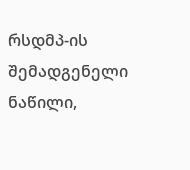რსდმპ-ის შემადგენელი ნაწილი,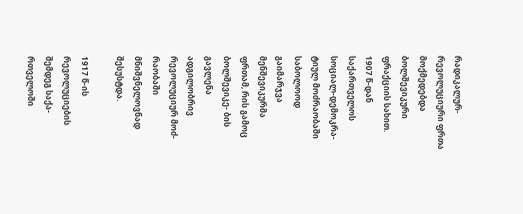რადიკალურ-რევოლუციური ფრთა მოქმედებდა ბოლშევიკური ფრაქციის სახით. 1907 წ-დან საქართველოს სოციალ-დემოკრა- ტიულ მოძრაობაში საბოლოოდ გაიმარჯვა მენშევიკურმა ფრთამ, რის გამოც ბოლშევიკე- ბის გავლენა ადგილობრივ რევოლუციურ მოძ- რაობაში მნიშვნელოვნად შესუსტდა.

1917 წ-ის რევოლუციების შემდეგ საქა- რთველოში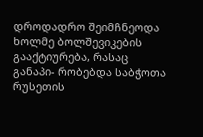დროდადრო შეიმჩნეოდა ხოლმე ბოლშევიკების გააქტიურება, რასაც განაპი- რობებდა საბჭოთა რუსეთის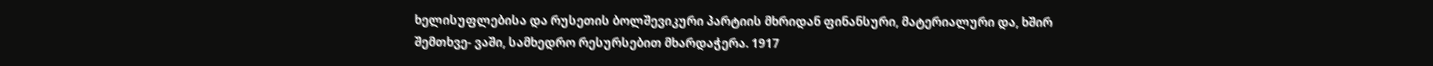ხელისუფლებისა და რუსეთის ბოლშევიკური პარტიის მხრიდან ფინანსური, მატერიალური და, ხშირ შემთხვე- ვაში, სამხედრო რესურსებით მხარდაჭერა. 1917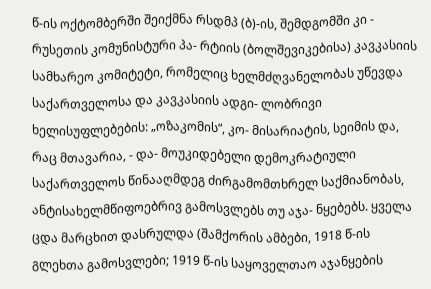წ-ის ოქტომბერში შეიქმნა რსდმპ (ბ)-ის, შემდგომში კი - რუსეთის კომუნისტური პა- რტიის (ბოლშევიკებისა) კავკასიის სამხარეო კომიტეტი, რომელიც ხელმძღვანელობას უწევდა საქართველოსა და კავკასიის ადგი- ლობრივი ხელისუფლებების: „ოზაკომის“, კო- მისარიატის, სეიმის და, რაც მთავარია, - და- მოუკიდებელი დემოკრატიული საქართველოს წინააღმდეგ ძირგამომთხრელ საქმიანობას, ანტისახელმწიფოებრივ გამოსვლებს თუ აჯა- ნყებებს. ყველა ცდა მარცხით დასრულდა (შამქორის ამბები, 1918 წ-ის გლეხთა გამოსვლები; 1919 წ-ის საყოველთაო აჯანყების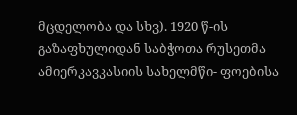მცდელობა და სხვ). 1920 წ-ის გაზაფხულიდან საბჭოთა რუსეთმა ამიერკავკასიის სახელმწი- ფოებისა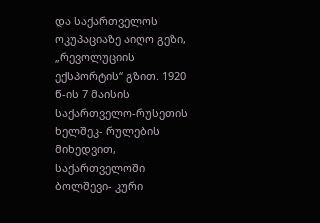და საქართველოს ოკუპაციაზე აიღო გეზი, „რევოლუციის ექსპორტის“ გზით. 1920 წ-ის 7 მაისის საქართველო-რუსეთის ხელშეკ- რულების მიხედვით, საქართველოში ბოლშევი- კური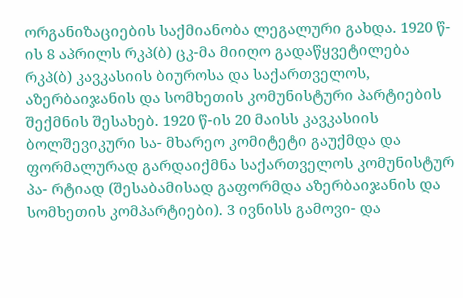ორგანიზაციების საქმიანობა ლეგალური გახდა. 1920 წ-ის 8 აპრილს რკპ(ბ) ცკ-მა მიიღო გადაწყვეტილება რკპ(ბ) კავკასიის ბიუროსა და საქართველოს, აზერბაიჯანის და სომხეთის კომუნისტური პარტიების შექმნის შესახებ. 1920 წ-ის 20 მაისს კავკასიის ბოლშევიკური სა- მხარეო კომიტეტი გაუქმდა და ფორმალურად გარდაიქმნა საქართველოს კომუნისტურ პა- რტიად (შესაბამისად გაფორმდა აზერბაიჯანის და სომხეთის კომპარტიები). 3 ივნისს გამოვი- და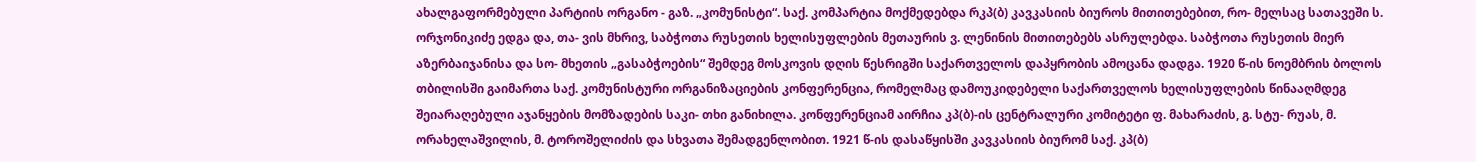ახალგაფორმებული პარტიის ორგანო - გაზ. „კომუნისტი“. საქ. კომპარტია მოქმედებდა რკპ(ბ) კავკასიის ბიუროს მითითებებით, რო- მელსაც სათავეში ს. ორჯონიკიძე ედგა და, თა- ვის მხრივ, საბჭოთა რუსეთის ხელისუფლების მეთაურის ვ. ლენინის მითითებებს ასრულებდა. საბჭოთა რუსეთის მიერ აზერბაიჯანისა და სო- მხეთის „გასაბჭოების“ შემდეგ მოსკოვის დღის წესრიგში საქართველოს დაპყრობის ამოცანა დადგა. 1920 წ-ის ნოემბრის ბოლოს თბილისში გაიმართა საქ. კომუნისტური ორგანიზაციების კონფერენცია, რომელმაც დამოუკიდებელი საქართველოს ხელისუფლების წინააღმდეგ შეიარაღებული აჯანყების მომზადების საკი- თხი განიხილა. კონფერენციამ აირჩია კპ(ბ)-ის ცენტრალური კომიტეტი ფ. მახარაძის, გ. სტუ- რუას, მ. ორახელაშვილის, მ. ტოროშელიძის და სხვათა შემადგენლობით. 1921 წ-ის დასაწყისში კავკასიის ბიურომ საქ. კპ(ბ)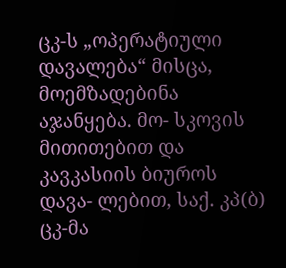ცკ-ს „ოპერატიული დავალება“ მისცა, მოემზადებინა აჯანყება. მო- სკოვის მითითებით და კავკასიის ბიუროს დავა- ლებით, საქ. კპ(ბ) ცკ-მა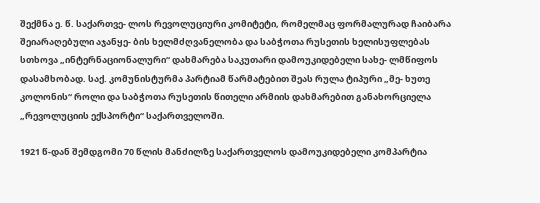შექმნა ე. წ. საქართვე- ლოს რევოლუციური კომიტეტი, რომელმაც ფორმალურად ჩაიბარა შეიარაღებული აჯანყე- ბის ხელმძღვანელობა და საბჭოთა რუსეთის ხელისუფლებას სთხოვა „ინტერნაციონალური“ დახმარება საკუთარი დამოუკიდებელი სახე- ლმწიფოს დასამხობად. საქ. კომუნისტურმა პარტიამ წარმატებით შეას რულა ტიპური „მე- ხუთე კოლონის“ როლი და საბჭოთა რუსეთის წითელი არმიის დახმარებით განახორციელა „რევოლუციის ექსპორტი“ საქართველოში.

1921 წ-დან შემდგომი 70 წლის მანძილზე საქართველოს დამოუკიდებელი კომპარტია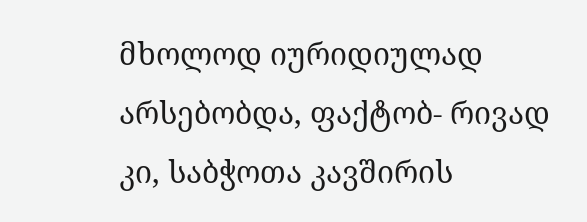მხოლოდ იურიდიულად არსებობდა, ფაქტობ- რივად კი, საბჭოთა კავშირის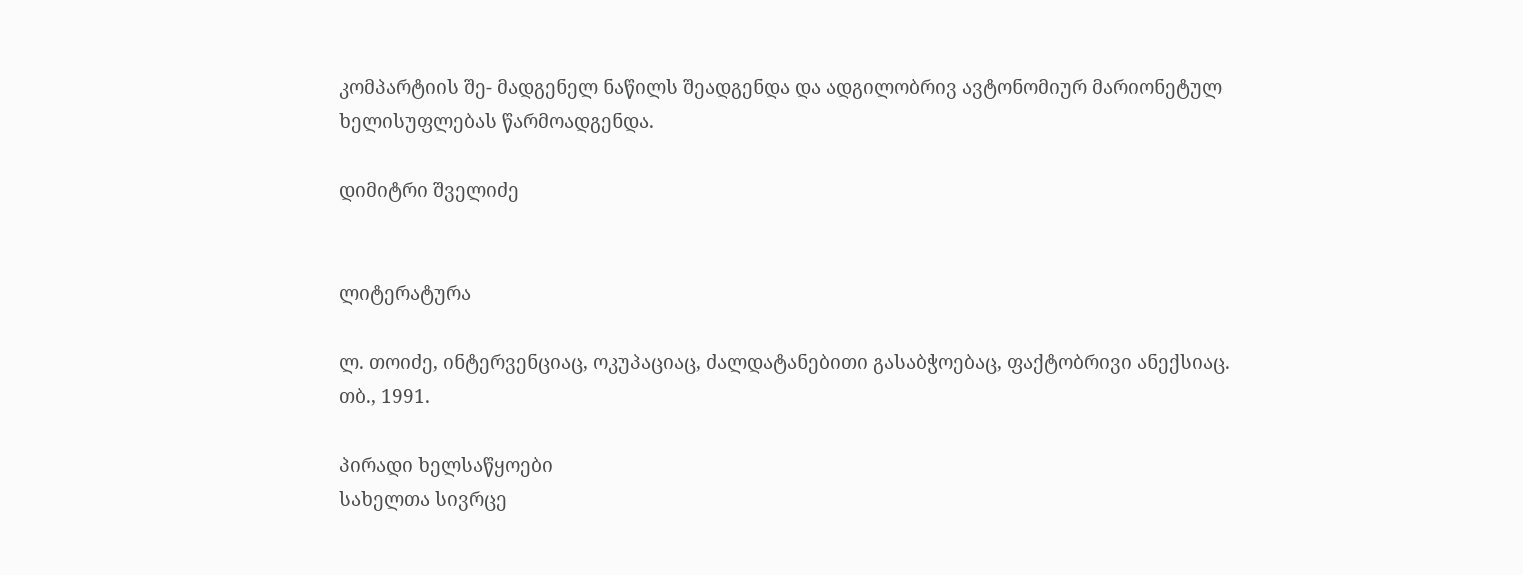კომპარტიის შე- მადგენელ ნაწილს შეადგენდა და ადგილობრივ ავტონომიურ მარიონეტულ ხელისუფლებას წარმოადგენდა.

დიმიტრი შველიძე


ლიტერატურა

ლ. თოიძე, ინტერვენციაც, ოკუპაციაც, ძალდატანებითი გასაბჭოებაც, ფაქტობრივი ანექსიაც. თბ., 1991.

პირადი ხელსაწყოები
სახელთა სივრცე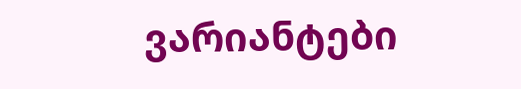ვარიანტები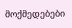მოქმედებები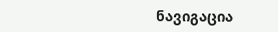ნავიგაცია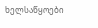ხელსაწყოები